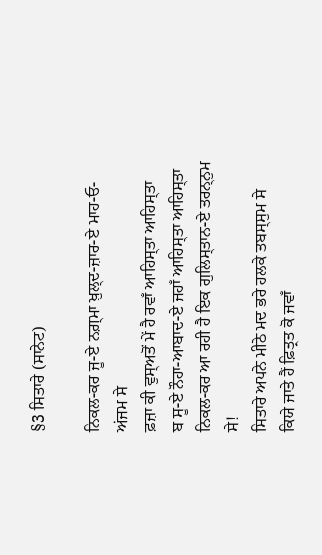§3 ਸਿਤਾਰੇ (ਸਾਨੇਟ)

ਨਿਕਲ-ਕਰ ਜੂ-ਏ ਨਗ਼੍ਮਾ ਖ਼ੁਲ੍ਦ-ਜ਼ਾਰ-ਏ ਮਾਹ‐ਓ‐ਅਂਜਮ ਸੇ
ਫ਼ਜ਼ਾ ਕੀ ਵੁਸ੍ਅਤੋਂ ਮੇਂ ਹੈ ਰਵਾਁ ਆਹਿਸ੍ਤਾ ਆਹਿਸ੍ਤਾ
ਬ ਸੂ-ਏ ਨੌਹਾ-ਆਬਾਦ-ਏ ਜਹਾਁ ਆਹਿਸ੍ਤਾ ਆਹਿਸ੍ਤਾ
ਨਿਕਲ-ਕਰ ਆ ਰਹੀ ਹੈ ਇਕ ਗੁਲਿਸ੍ਤਾਨ-ਏ ਤਰਨ੍ਨੁਮ ਸੇ!
ਸਿਤਾਰੇ ਅਪਨੇ ਮੀਠੇ ਮਦ ਭਰੇ ਹਲਕੇ ਤਬਸ੍ਸੁਮ ਸੇ
ਕਿਯੇ ਜਾਤੇ ਹੈਂ ਫ਼ਿਤ੍ਰਤ ਕੋ ਜਵਾਁ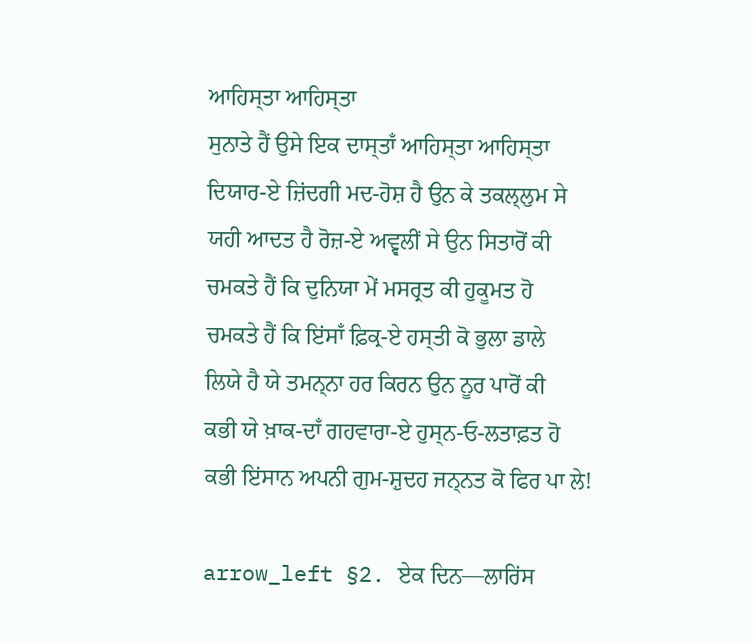ਆਹਿਸ੍ਤਾ ਆਹਿਸ੍ਤਾ
ਸੁਨਾਤੇ ਹੈਂ ਉਸੇ ਇਕ ਦਾਸ੍ਤਾਁ ਆਹਿਸ੍ਤਾ ਆਹਿਸ੍ਤਾ
ਦਿਯਾਰ-ਏ ਜ਼ਿਂਦਗੀ ਮਦ-ਹੋਸ਼ ਹੈ ਉਨ ਕੇ ਤਕਲ੍ਲੁਮ ਸੇ
ਯਹੀ ਆਦਤ ਹੈ ਰੋਜ਼-ਏ ਅਵ੍ਵਲੀਂ ਸੇ ਉਨ ਸਿਤਾਰੋਂ ਕੀ
ਚਮਕਤੇ ਹੈਂ ਕਿ ਦੁਨਿਯਾ ਮੇਂ ਮਸਰ੍ਰਤ ਕੀ ਹੁਕੂਮਤ ਹੋ
ਚਮਕਤੇ ਹੈਂ ਕਿ ਇਂਸਾਁ ਫ਼ਿਕ੍ਰ-ਏ ਹਸ੍ਤੀ ਕੋ ਭੁਲਾ ਡਾਲੇ
ਲਿਯੇ ਹੈ ਯੇ ਤਮਨ੍ਨਾ ਹਰ ਕਿਰਨ ਉਨ ਨੂਰ ਪਾਰੋਂ ਕੀ
ਕਭੀ ਯੇ ਖ਼ਾਕ-ਦਾਁ ਗਹਵਾਰਾ-ਏ ਹੁਸ੍ਨ‐ਓ‐ਲਤਾਫ਼ਤ ਹੋ
ਕਭੀ ਇਂਸਾਨ ਅਪਨੀ ਗੁਮ-ਸ਼ੁਦਹ ਜਨ੍ਨਤ ਕੋ ਫਿਰ ਪਾ ਲੇ!

arrow_left §2. ਏਕ ਦਿਨ—ਲਾਰਿਂਸ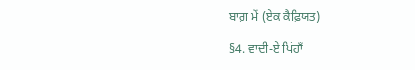ਬਾਗ਼ ਮੇਂ (ਏਕ ਕੈਫ਼ਿਯਤ)

§4. ਵਾਦੀ-ਏ ਪਿਂਹਾਁ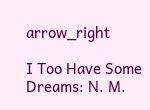arrow_right

I Too Have Some Dreams: N. M.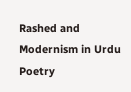Rashed and Modernism in Urdu Poetry